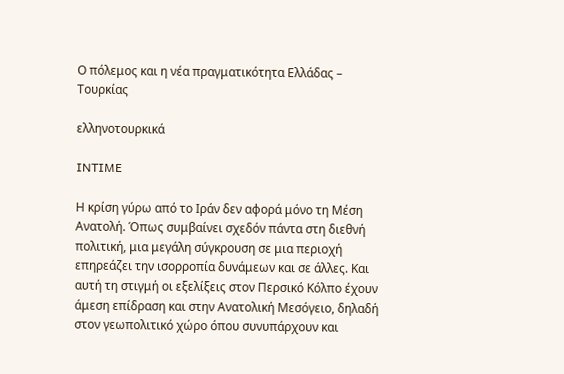Ο πόλεμος και η νέα πραγματικότητα Ελλάδας – Τουρκίας

ελληνοτουρκικά

INTIME

Η κρίση γύρω από το Ιράν δεν αφορά μόνο τη Μέση Ανατολή. Όπως συμβαίνει σχεδόν πάντα στη διεθνή πολιτική, μια μεγάλη σύγκρουση σε μια περιοχή επηρεάζει την ισορροπία δυνάμεων και σε άλλες. Και αυτή τη στιγμή οι εξελίξεις στον Περσικό Κόλπο έχουν άμεση επίδραση και στην Ανατολική Μεσόγειο, δηλαδή στον γεωπολιτικό χώρο όπου συνυπάρχουν και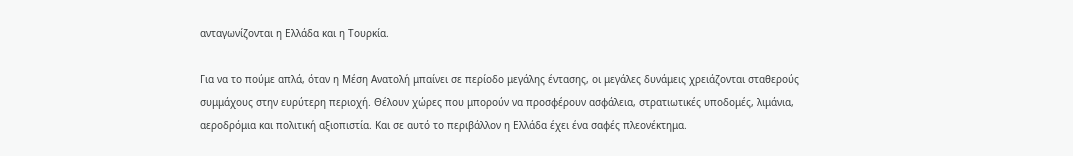ανταγωνίζονται η Ελλάδα και η Τουρκία.

Για να το πούμε απλά, όταν η Μέση Ανατολή μπαίνει σε περίοδο μεγάλης έντασης, οι μεγάλες δυνάμεις χρειάζονται σταθερούς συμμάχους στην ευρύτερη περιοχή. Θέλουν χώρες που μπορούν να προσφέρουν ασφάλεια, στρατιωτικές υποδομές, λιμάνια, αεροδρόμια και πολιτική αξιοπιστία. Και σε αυτό το περιβάλλον η Ελλάδα έχει ένα σαφές πλεονέκτημα.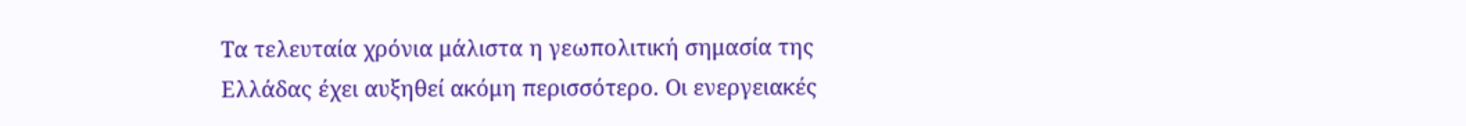Τα τελευταία χρόνια μάλιστα η γεωπολιτική σημασία της Ελλάδας έχει αυξηθεί ακόμη περισσότερο. Οι ενεργειακές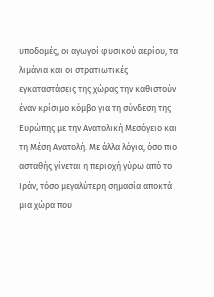υποδομές, οι αγωγοί φυσικού αερίου, τα λιμάνια και οι στρατιωτικές εγκαταστάσεις της χώρας την καθιστούν έναν κρίσιμο κόμβο για τη σύνδεση της Ευρώπης με την Ανατολική Μεσόγειο και τη Μέση Ανατολή. Με άλλα λόγια, όσο πιο ασταθής γίνεται η περιοχή γύρω από το Ιράν, τόσο μεγαλύτερη σημασία αποκτά μια χώρα που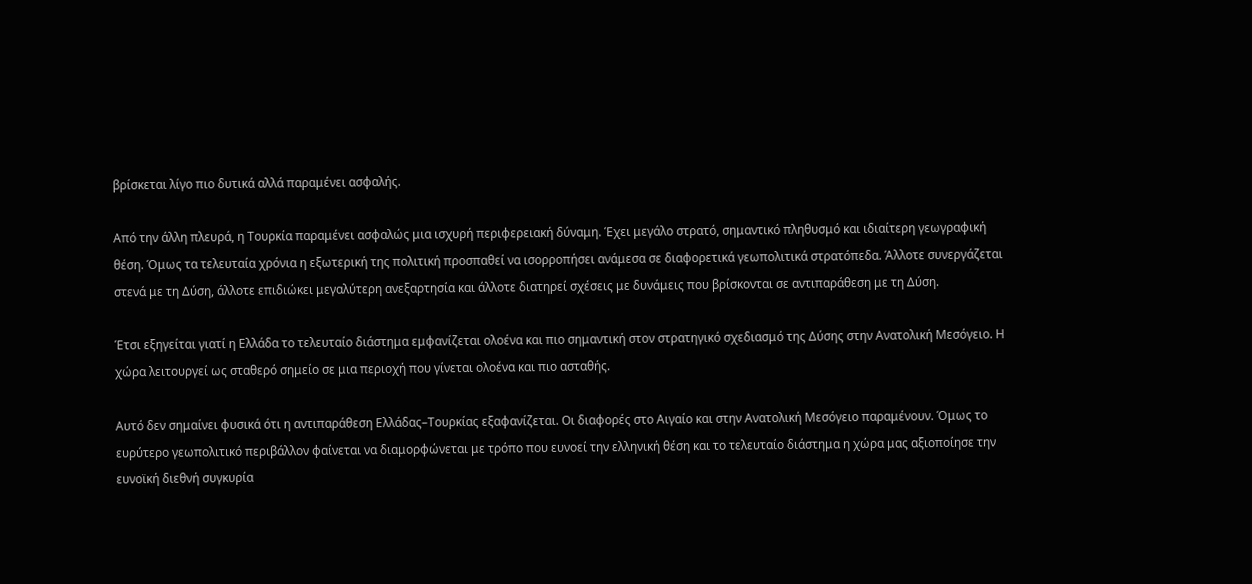βρίσκεται λίγο πιο δυτικά αλλά παραμένει ασφαλής.

Από την άλλη πλευρά, η Τουρκία παραμένει ασφαλώς μια ισχυρή περιφερειακή δύναμη. Έχει μεγάλο στρατό, σημαντικό πληθυσμό και ιδιαίτερη γεωγραφική θέση. Όμως τα τελευταία χρόνια η εξωτερική της πολιτική προσπαθεί να ισορροπήσει ανάμεσα σε διαφορετικά γεωπολιτικά στρατόπεδα. Άλλοτε συνεργάζεται στενά με τη Δύση, άλλοτε επιδιώκει μεγαλύτερη ανεξαρτησία και άλλοτε διατηρεί σχέσεις με δυνάμεις που βρίσκονται σε αντιπαράθεση με τη Δύση.

Έτσι εξηγείται γιατί η Ελλάδα το τελευταίο διάστημα εμφανίζεται ολοένα και πιο σημαντική στον στρατηγικό σχεδιασμό της Δύσης στην Ανατολική Μεσόγειο. Η χώρα λειτουργεί ως σταθερό σημείο σε μια περιοχή που γίνεται ολοένα και πιο ασταθής.

Αυτό δεν σημαίνει φυσικά ότι η αντιπαράθεση Ελλάδας–Τουρκίας εξαφανίζεται. Οι διαφορές στο Αιγαίο και στην Ανατολική Μεσόγειο παραμένουν. Όμως το ευρύτερο γεωπολιτικό περιβάλλον φαίνεται να διαμορφώνεται με τρόπο που ευνοεί την ελληνική θέση και το τελευταίο διάστημα η χώρα μας αξιοποίησε την ευνοϊκή διεθνή συγκυρία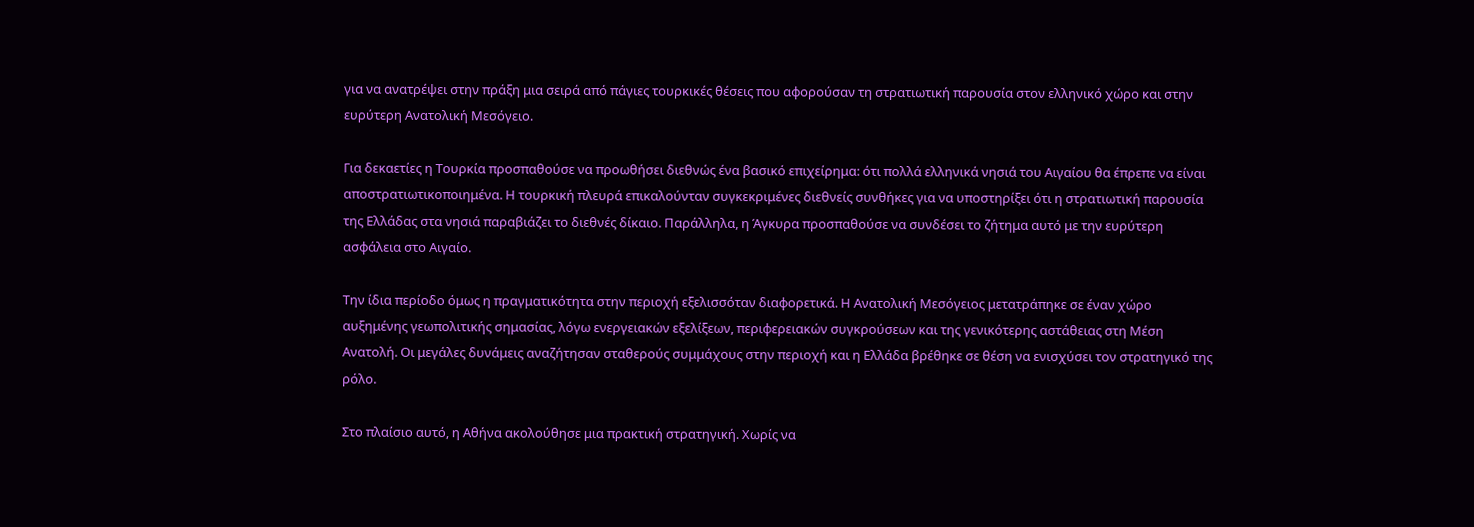για να ανατρέψει στην πράξη μια σειρά από πάγιες τουρκικές θέσεις που αφορούσαν τη στρατιωτική παρουσία στον ελληνικό χώρο και στην ευρύτερη Ανατολική Μεσόγειο.

Για δεκαετίες η Τουρκία προσπαθούσε να προωθήσει διεθνώς ένα βασικό επιχείρημα: ότι πολλά ελληνικά νησιά του Αιγαίου θα έπρεπε να είναι αποστρατιωτικοποιημένα. Η τουρκική πλευρά επικαλούνταν συγκεκριμένες διεθνείς συνθήκες για να υποστηρίξει ότι η στρατιωτική παρουσία της Ελλάδας στα νησιά παραβιάζει το διεθνές δίκαιο. Παράλληλα, η Άγκυρα προσπαθούσε να συνδέσει το ζήτημα αυτό με την ευρύτερη ασφάλεια στο Αιγαίο.

Την ίδια περίοδο όμως η πραγματικότητα στην περιοχή εξελισσόταν διαφορετικά. Η Ανατολική Μεσόγειος μετατράπηκε σε έναν χώρο αυξημένης γεωπολιτικής σημασίας, λόγω ενεργειακών εξελίξεων, περιφερειακών συγκρούσεων και της γενικότερης αστάθειας στη Μέση Ανατολή. Οι μεγάλες δυνάμεις αναζήτησαν σταθερούς συμμάχους στην περιοχή και η Ελλάδα βρέθηκε σε θέση να ενισχύσει τον στρατηγικό της ρόλο.

Στο πλαίσιο αυτό, η Αθήνα ακολούθησε μια πρακτική στρατηγική. Χωρίς να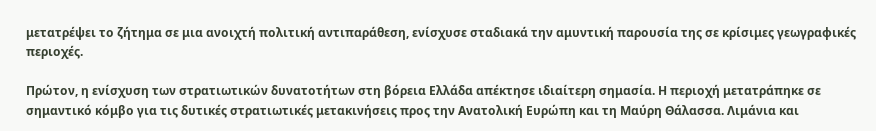μετατρέψει το ζήτημα σε μια ανοιχτή πολιτική αντιπαράθεση, ενίσχυσε σταδιακά την αμυντική παρουσία της σε κρίσιμες γεωγραφικές περιοχές.

Πρώτον, η ενίσχυση των στρατιωτικών δυνατοτήτων στη βόρεια Ελλάδα απέκτησε ιδιαίτερη σημασία. Η περιοχή μετατράπηκε σε σημαντικό κόμβο για τις δυτικές στρατιωτικές μετακινήσεις προς την Ανατολική Ευρώπη και τη Μαύρη Θάλασσα. Λιμάνια και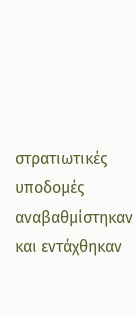στρατιωτικές υποδομές αναβαθμίστηκαν και εντάχθηκαν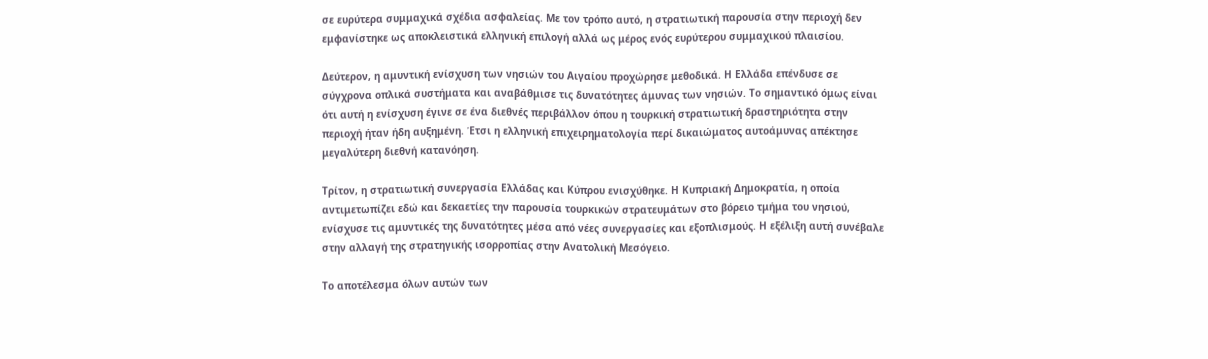σε ευρύτερα συμμαχικά σχέδια ασφαλείας. Με τον τρόπο αυτό, η στρατιωτική παρουσία στην περιοχή δεν εμφανίστηκε ως αποκλειστικά ελληνική επιλογή αλλά ως μέρος ενός ευρύτερου συμμαχικού πλαισίου.

Δεύτερον, η αμυντική ενίσχυση των νησιών του Αιγαίου προχώρησε μεθοδικά. Η Ελλάδα επένδυσε σε σύγχρονα οπλικά συστήματα και αναβάθμισε τις δυνατότητες άμυνας των νησιών. Το σημαντικό όμως είναι ότι αυτή η ενίσχυση έγινε σε ένα διεθνές περιβάλλον όπου η τουρκική στρατιωτική δραστηριότητα στην περιοχή ήταν ήδη αυξημένη. Έτσι η ελληνική επιχειρηματολογία περί δικαιώματος αυτοάμυνας απέκτησε μεγαλύτερη διεθνή κατανόηση.

Τρίτον, η στρατιωτική συνεργασία Ελλάδας και Κύπρου ενισχύθηκε. Η Κυπριακή Δημοκρατία, η οποία αντιμετωπίζει εδώ και δεκαετίες την παρουσία τουρκικών στρατευμάτων στο βόρειο τμήμα του νησιού, ενίσχυσε τις αμυντικές της δυνατότητες μέσα από νέες συνεργασίες και εξοπλισμούς. Η εξέλιξη αυτή συνέβαλε στην αλλαγή της στρατηγικής ισορροπίας στην Ανατολική Μεσόγειο.

Το αποτέλεσμα όλων αυτών των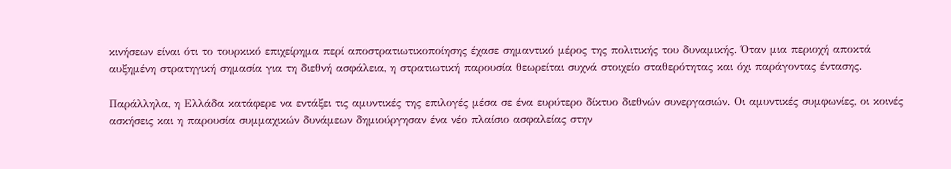κινήσεων είναι ότι το τουρκικό επιχείρημα περί αποστρατιωτικοποίησης έχασε σημαντικό μέρος της πολιτικής του δυναμικής. Όταν μια περιοχή αποκτά αυξημένη στρατηγική σημασία για τη διεθνή ασφάλεια, η στρατιωτική παρουσία θεωρείται συχνά στοιχείο σταθερότητας και όχι παράγοντας έντασης.

Παράλληλα, η Ελλάδα κατάφερε να εντάξει τις αμυντικές της επιλογές μέσα σε ένα ευρύτερο δίκτυο διεθνών συνεργασιών. Οι αμυντικές συμφωνίες, οι κοινές ασκήσεις και η παρουσία συμμαχικών δυνάμεων δημιούργησαν ένα νέο πλαίσιο ασφαλείας στην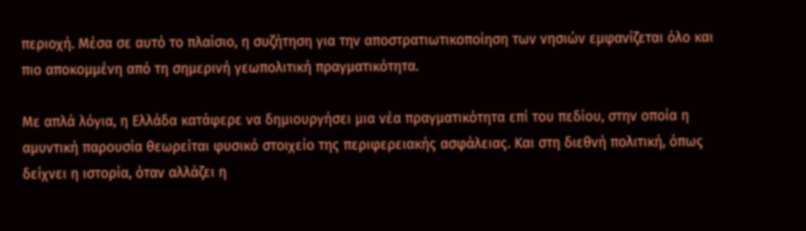περιοχή. Μέσα σε αυτό το πλαίσιο, η συζήτηση για την αποστρατιωτικοποίηση των νησιών εμφανίζεται όλο και πιο αποκομμένη από τη σημερινή γεωπολιτική πραγματικότητα.

Με απλά λόγια, η Ελλάδα κατάφερε να δημιουργήσει μια νέα πραγματικότητα επί του πεδίου, στην οποία η αμυντική παρουσία θεωρείται φυσικό στοιχείο της περιφερειακής ασφάλειας. Και στη διεθνή πολιτική, όπως δείχνει η ιστορία, όταν αλλάζει η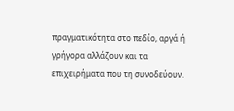πραγματικότητα στο πεδίο, αργά ή γρήγορα αλλάζουν και τα επιχειρήματα που τη συνοδεύουν.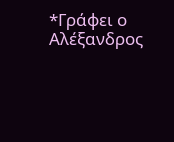*Γράφει ο Αλέξανδρος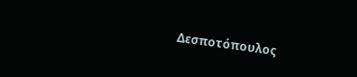Δεσποτόπουλος